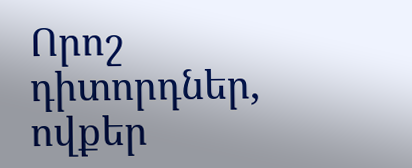Որոշ դիտորդներ, ովքեր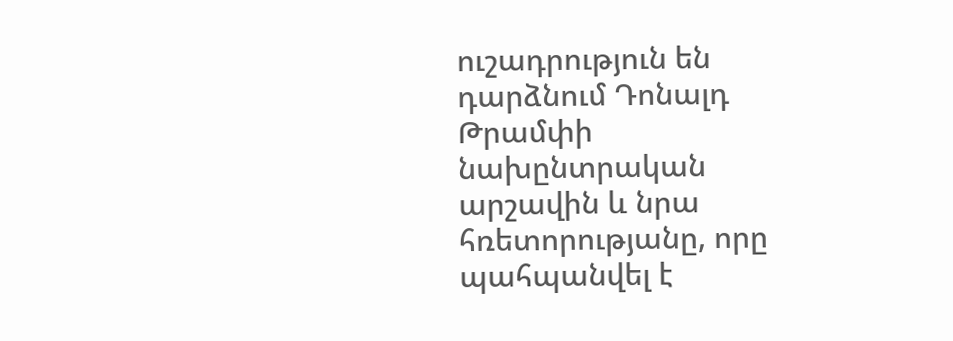ուշադրություն են դարձնում Դոնալդ Թրամփի նախընտրական արշավին և նրա հռետորությանը, որը պահպանվել է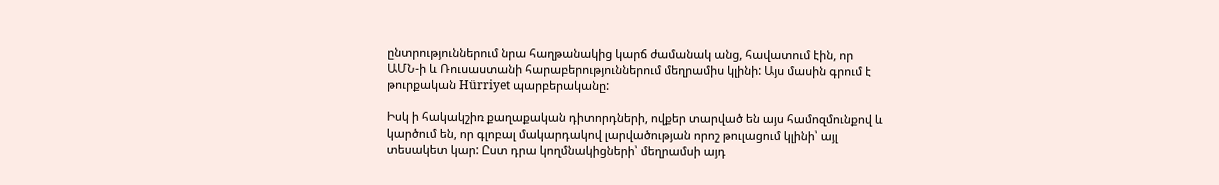ընտրություններում նրա հաղթանակից կարճ ժամանակ անց, հավատում էին, որ ԱՄՆ-ի և Ռուսաստանի հարաբերություններում մեղրամիս կլինի: Այս մասին գրում է թուրքական Hürriyet պարբերականը:

Իսկ ի հակակշիռ քաղաքական դիտորդների, ովքեր տարված են այս համոզմունքով և կարծում են, որ գլոբալ մակարդակով լարվածության որոշ թուլացում կլինի՝ այլ տեսակետ կար: Ըստ դրա կողմնակիցների՝ մեղրամսի այդ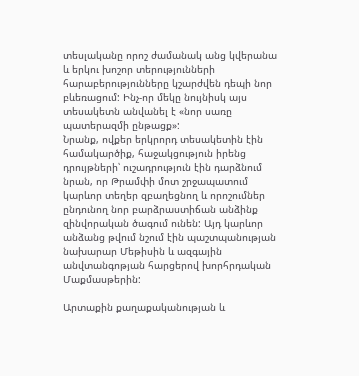տեսլականը որոշ ժամանակ անց կվերանա և երկու խոշոր տերությունների հարաբերությունները կշարժվեն դեպի նոր բևեռացում: Ինչ-որ մեկը նույնիսկ այս տեսակետն անվանել է «նոր սառը պատերազմի ընթացք»:
Նրանք, ովքեր երկրորդ տեսակետին էին համակարծիք, հաջակցություն իրենց դրույթների՝ ուշադրություն էին դարձնում նրան, որ Թրամփի մոտ շրջապատում կարևոր տեղեր զբաղեցնող և որոշումներ ընդունող նոր բարձրաստիճան անձինք զինվորական ծագում ունեն: Այդ կարևոր անձանց թվում նշում էին պաշտպանության նախարար Մեթիսին և ազգային անվտանգոթյան հարցերով խորհրդական Մաքմասթերին:

Արտաքին քաղաքականության և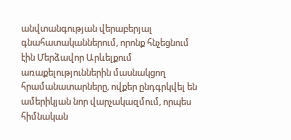անվտանգության վերաբերյալ գնահատականներում, որոնք հնչեցնում էին Մերձավոր Արևելքում առաքելություններին մասնակցող հրամանատարները, ովքեր ընդգրկվել են ամերիկյան նոր վարչակազմում, որպես հիմնական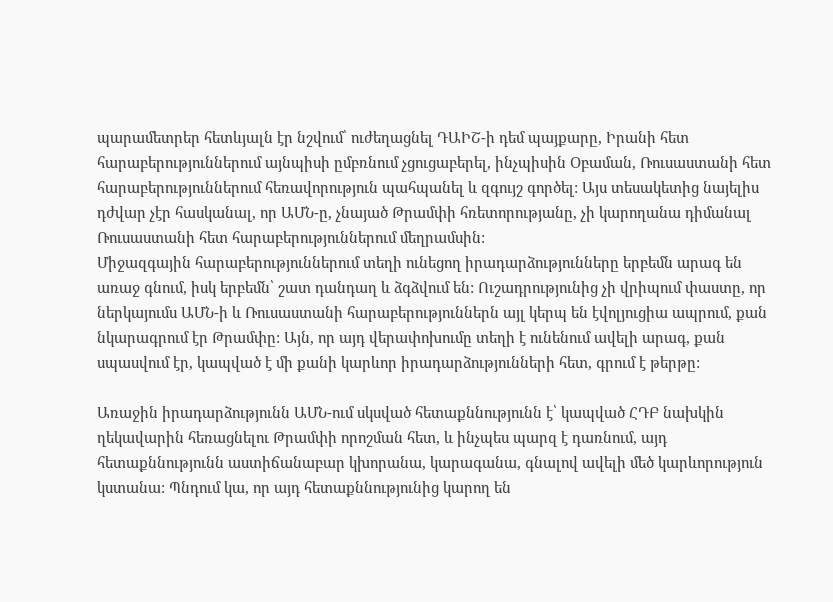պարամետրեր հետևյալն էր նշվում՝ ուժեղացնել ԴԱԻՇ-ի դեմ պայքարը, Իրանի հետ հարաբերություններում այնպիսի ըմբռնում չցուցաբերել, ինչպիսին Օբաման, Ռուսաստանի հետ հարաբերություններում հեռավորություն պահպանել և զգույշ գործել: Այս տեսակետից նայելիս դժվար չէր հասկանալ, որ ԱՄՆ-ը, չնայած Թրամփի հռետորությանը, չի կարողանա դիմանալ Ռուսաստանի հետ հարաբերություններում մեղրամսին:
Միջազգային հարաբերություններում տեղի ունեցող իրադարձությունները երբեմն արագ են առաջ գնում, իսկ երբեմն՝ շատ դանդաղ և ձգձվում են: Ուշադրությունից չի վրիպում փաստը, որ ներկայումս ԱՄՆ-ի և Ռուսաստանի հարաբերություններն այլ կերպ են էվոլյուցիա ապրում, քան նկարագրում էր Թրամփը: Այն, որ այդ վերափոխումը տեղի է ունենում ավելի արագ, քան սպասվում էր, կապված է մի քանի կարևոր իրադարձությունների հետ, գրում է թերթը:

Առաջին իրադարձությունն ԱՄՆ-ում սկսված հետաքննությունն է՝ կապված ՀԴԲ նախկին ղեկավարին հեռացնելու Թրամփի որոշման հետ, և ինչպես պարզ է դառնում, այդ հետաքննությունն աստիճանաբար կխորանա, կարագանա, գնալով ավելի մեծ կարևորություն կստանա: Պնդում կա, որ այդ հետաքննությունից կարող են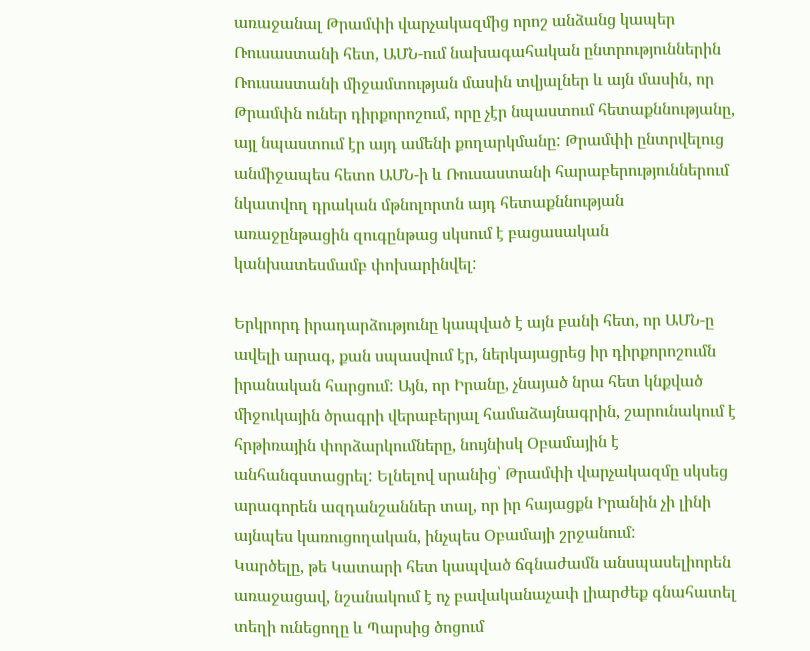առաջանալ Թրամփի վարչակազմից որոշ անձանց կապեր Ռուսաստանի հետ, ԱՄՆ-ում նախագահական ընտրություններին Ռուսաստանի միջամտության մասին տվյալներ և այն մասին, որ Թրամփն ուներ դիրքորոշում, որը չէր նպաստում հետաքննությանը, այլ նպաստում էր այդ ամենի քողարկմանը: Թրամփի ընտրվելուց անմիջապես հետո ԱՄՆ-ի և Ռուսաստանի հարաբերություններում նկատվող դրական մթնոլորտն այդ հետաքննության առաջընթացին զուգընթաց սկսում է բացասական կանխատեսմամբ փոխարինվել:

Երկրորդ իրադարձությունը կապված է այն բանի հետ, որ ԱՄՆ-ը ավելի արագ, քան սպասվում էր, ներկայացրեց իր դիրքորոշումն իրանական հարցում: Այն, որ Իրանը, չնայած նրա հետ կնքված միջուկային ծրագրի վերաբերյալ համաձայնագրին, շարունակում է հրթիռային փորձարկումները, նույնիսկ Օբամային է անհանգստացրել: Ելնելով սրանից՝ Թրամփի վարչակազմը սկսեց արագորեն ազդանշաններ տալ, որ իր հայացքն Իրանին չի լինի այնպես կառուցողական, ինչպես Օբամայի շրջանում:
Կարծելը, թե Կատարի հետ կապված ճգնաժամն անսպասելիորեն առաջացավ, նշանակում է ոչ բավականաչափ լիարժեք գնահատել տեղի ունեցողը և Պարսից ծոցում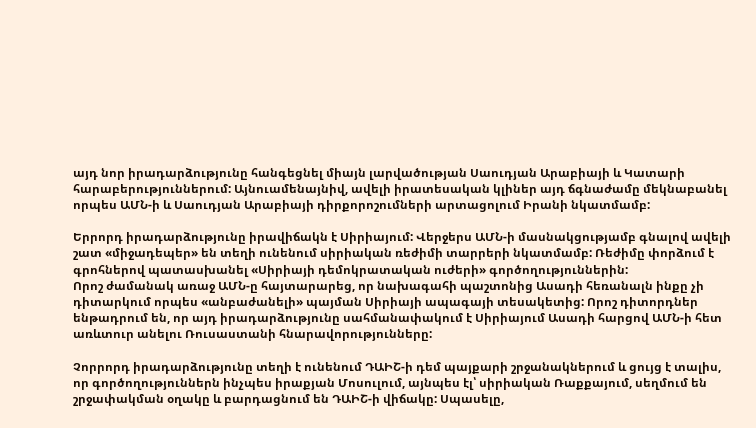այդ նոր իրադարձությունը հանգեցնել միայն լարվածության Սաուդյան Արաբիայի և Կատարի հարաբերություններում: Այնուամենայնիվ, ավելի իրատեսական կլիներ այդ ճգնաժամը մեկնաբանել որպես ԱՄՆ-ի և Սաուդյան Արաբիայի դիրքորոշումների արտացոլում Իրանի նկատմամբ:

Երրորդ իրադարձությունը իրավիճակն է Սիրիայում: Վերջերս ԱՄՆ-ի մասնակցությամբ գնալով ավելի շատ «միջադեպեր» են տեղի ունենում սիրիական ռեժիմի տարրերի նկատմամբ: Ռեժիմը փորձում է գրոհներով պատասխանել «Սիրիայի դեմոկրատական ուժերի» գործողություններին:
Որոշ ժամանակ առաջ ԱՄՆ-ը հայտարարեց, որ նախագահի պաշտոնից Ասադի հեռանալն ինքը չի դիտարկում որպես «անբաժանելի» պայման Սիրիայի ապագայի տեսակետից: Որոշ դիտորդներ ենթադրում են, որ այդ իրադարձությունը սահմանափակում է Սիրիայում Ասադի հարցով ԱՄՆ-ի հետ առևտուր անելու Ռուսաստանի հնարավորությունները:

Չորրորդ իրադարձությունը տեղի է ունենում ԴԱԻՇ-ի դեմ պայքարի շրջանակներում և ցույց է տալիս, որ գործողություններն ինչպես իրաքյան Մոսուլում, այնպես էլ՝ սիրիական Ռաքքայում, սեղմում են շրջափակման օղակը և բարդացնում են ԴԱԻՇ-ի վիճակը: Սպասելը,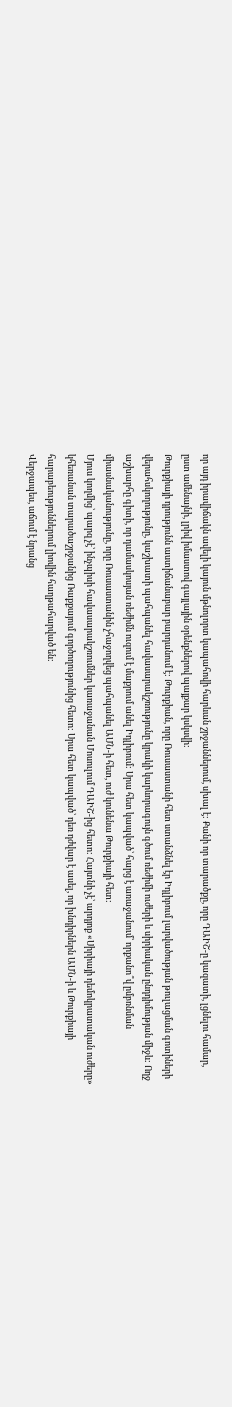որ այդ իրավիճակն ավելի կայուն մթնոլորտ կապահովի հարևան շրջաններում, սխալ է: Քանի որ տարածքը, որը ԴԱԻՇ-ը կազատի, լցնելու համար, ըստ ամենայնի, լրիվ իմաստով գայլային օրենքներով պայքար կսկսվի:
Թուրքիայի դրությունն աստիճանաբար բարդանում է: Թուրքիան, որը Ռուսաստանի հետ ստանձնել էր Իդլիբում լարվածության թուլացման գոտիների վերահսկողությունը, կաշխատի պահպանել հավասարակշռությունը կրակի կարևորագույն գծում ռեժիմի ուժերի և սիրիական ընդդիմության միջև: Ողջ աշխարհը գիտի, որ դամասկոսյան ռեժիմն ուզում է մաքրում անել Իդլիբում: Սրա հետ կապված՝ հարց է առաջանում՝ որքանո՞վ ըմբռնման միասնականությունը, որը Ռուսաստանին չհաջողվեց պահպանել ԱՄՆ-ի հետ, ուժ կունենա Թուրքիայի հետ:
Մյուս կողմից՝ պարզ չէ՝ ինչպիսի հավասարակշռումներ կառաջանան Մոսուլում ԴԱԻՇ-ից հետո: Հայտնի չէ՝ արդյոք «Սիրիայի դեմոկրատական ուժերը» կհեռանան տարածաշրջանից Ռաքքայում գործողությունից հետո: Սրա հետ կապված՝ դեռ դժվար է ասել, որ խնդիրներն ԱՄՆ-ի և Թուրքիայի հարաբեություններում լիովին հաղթահարված են:
Վերջապես, աճում է նրանց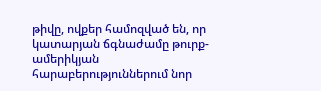թիվը, ովքեր համոզված են, որ կատարյան ճգնաժամը թուրք-ամերիկյան հարաբերություններում նոր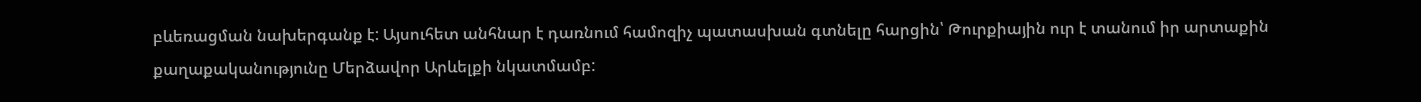բևեռացման նախերգանք է: Այսուհետ անհնար է դառնում համոզիչ պատասխան գտնելը հարցին՝ Թուրքիային ուր է տանում իր արտաքին քաղաքականությունը Մերձավոր Արևելքի նկատմամբ: